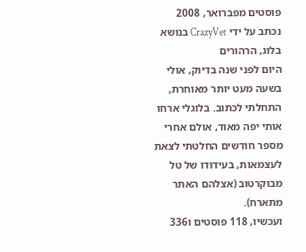פוסטים מפברואר, 2008
נכתב על ידי CrazyVet בנושא בלוג, הרהורים
היום לפני שנה בדיוק, אולי בשעה מעט יותר מאוחרת, התחלתי לכתוב. בלוגלי ארחו אותי יפה מאוד, אולם אחרי מספר חודשים החלטתי לצאת לעצמאות, בעידודו של טל מבוקרטוב (אצלהם האתר מתארח).
ועכשיו, 118 פוסטים ו336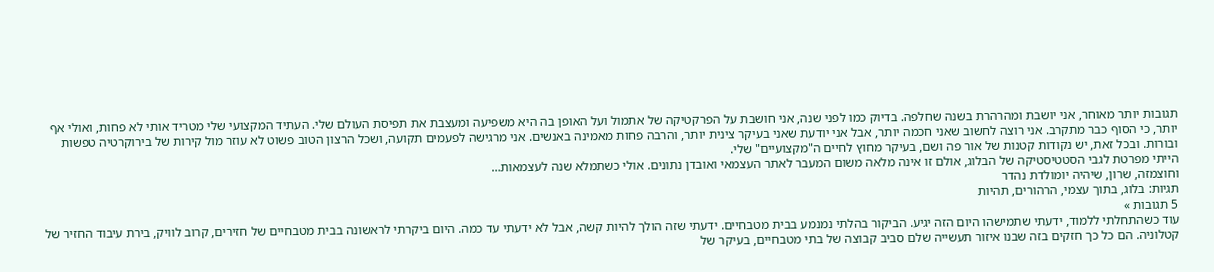תגובות יותר מאוחר, אני יושבת ומהרהרת בשנה שחלפה. בדיוק כמו לפני שנה, אני חושבת על הפרקטיקה של אתמול ועל האופן בה היא משפיעה ומעצבת את תפיסת העולם שלי. העתיד המקצועי שלי מטריד אותי לא פחות, ואולי אף יותר, כי הסוף כבר מתקרב. אני רוצה לחשוב שאני חכמה יותר, אבל אני יודעת שאני בעיקר צינית יותר, והרבה פחות מאמינה באנשים. אני מרגישה לפעמים תקועה, ושכל הרצון הטוב פשוט לא עוזר מול קירות של בירוקרטיה טפשות ובורות. ובכל זאת, יש נקודות קטנות של אור פה ושם, בעיקר מחוץ לחיים ה"מקצועיים" שלי.
הייתי מפרטת לגבי הסטטיסטיקה של הבלוג, אולם זו אינה מלאה משום המעבר לאתר העצמאי ואובדן נתונים. אולי כשתמלא שנה לעצמאות…
וחוצמזה, שרון, שיהיה יומולדת נהדר
תגיות: בלוג, בתוך עצמי, הרהורים, תהיות
5 תגובות »
עוד כשהתחלתי ללמוד, ידעתי שתמישהו היום הזה יגיע. הביקור בהלתי נמנמע בבית מטבחיים. ידעתי שזה הולך להיות קשה, אבל לא ידעתי עד כמה. היום ביקרתי לראשונה בבית מטבחיים של חזירים, קרוב לוויק, בירת עיבוד החזיר של קטלוניה. הם כל כך חזקים בזה שבנו איזור תעשייה שלם סביב קבוצה של בתי מטבחיים, בעיקר של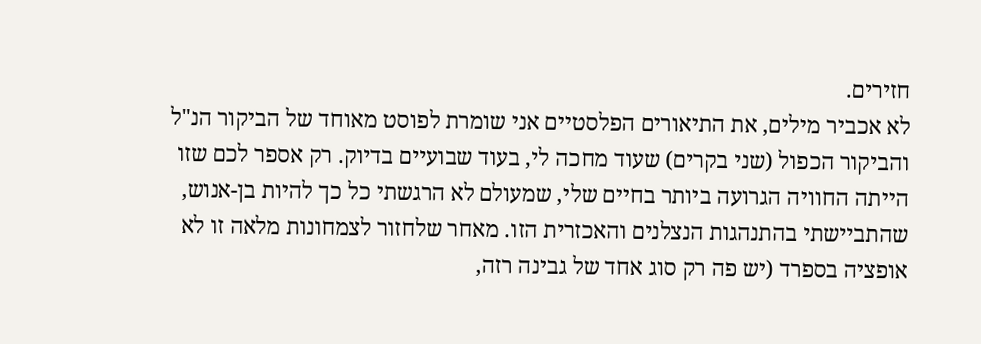חזירים.
לא אכביר מילים, את התיאורים הפלסטיים אני שומרת לפוסט מאוחד של הביקור הנ"ל והביקור הכפול (שני בקרים) שעוד מחכה לי, בעוד שבועיים בדיוק. רק אספר לכם שזו הייתה החוויה הגרועה ביותר בחיים שלי, שמעולם לא הרגשתי כל כך להיות בן-אנוש, שהתביישתי בהתנהגות הנצלנים והאכזרית הזו. מאחר שלחזור לצמחונות מלאה זו לא אופציה בספרד (יש פה רק סוג אחד של גבינה רזה,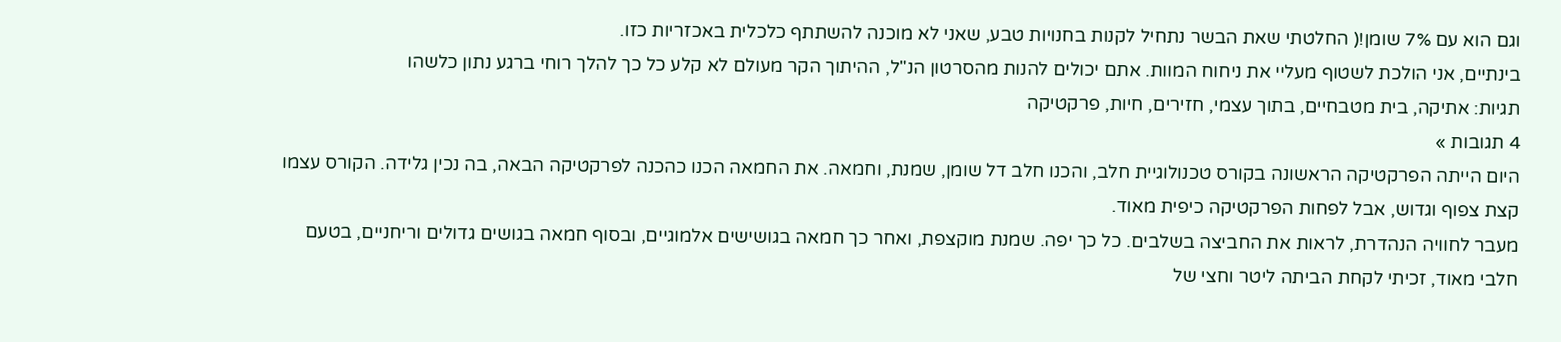וגם הוא עם 7% שומן!( החלטתי שאת הבשר נתחיל לקנות בחנויות טבע, שאני לא מוכנה להשתתף כלכלית באכזריות כזו.
בינתיים, אני הולכת לשטוף מעליי את ניחוח המוות. אתם יכולים להנות מהסרטון הנ"ל, ההיתוך הקר מעולם לא קלע כל כך להלך רוחי ברגע נתון כלשהו
תגיות: אתיקה, בית מטבחיים, בתוך עצמי, חזירים, חיות, פרקטיקה
4 תגובות »
היום הייתה הפרקטיקה הראשונה בקורס טכנולוגיית חלב, והכנו חלב דל שומן, שמנת, וחמאה. את החמאה הכנו כהכנה לפרקטיקה הבאה, בה נכין גלידה. הקורס עצמו קצת צפוף וגדוש, אבל לפחות הפרקטיקה כיפית מאוד.
מעבר לחוויה הנהדרת, לראות את החביצה בשלבים. כל כך יפה. שמנת מוקצפת, ואחר כך חמאה בגושישים אלמוגיים, ובסוף חמאה בגושים גדולים וריחניים, בטעם חלבי מאוד, זכיתי לקחת הביתה ליטר וחצי של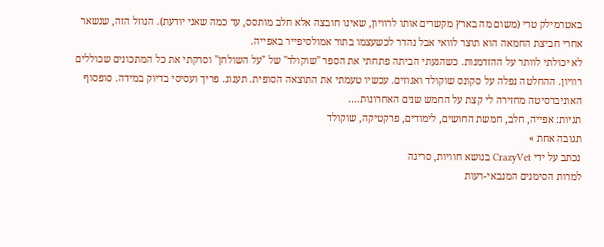באטרמילק טרי (משום מה בארץ מקשרים אותו לרוויון, שאינו חובצה אלא חלב מותסס, עד כמה שאני יודעת). הנוזל הזה, שנשאר אחרי חביצת החמאה הוא תוצר לוואי אבל נהדר לכשעצמו בתור אמולסיפייר באפייה.
לא יכולתי לוותר על ההזדמנות. כשהגעתי הביתה פתחתי את הספר "שוקולד" של "על השולחן" וסרקתי את כל המתכונים שכוללים רוויון. ההחלטה נפלה על סקונס שוקולד ואגוזים. עכשיו טעמתי את התוצאה הסופית. תענוג. פריך ועסיסי בדיוק במידה. סופסוף האוניברסיטה מחזירה לי קצת על החמש שנים האחרונות….
תגיות: אפייה, חלב, חמשת החושים, לימודים, פרקטיקה, שוקולד
תגובה אחת »
נכתב על ידי CrazyVet בנושא חוויות, סריגה
למרות הסימנים המנבאי-רעות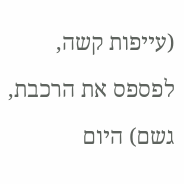(עייפות קשה, לפספס את הרכבת, גשם) היום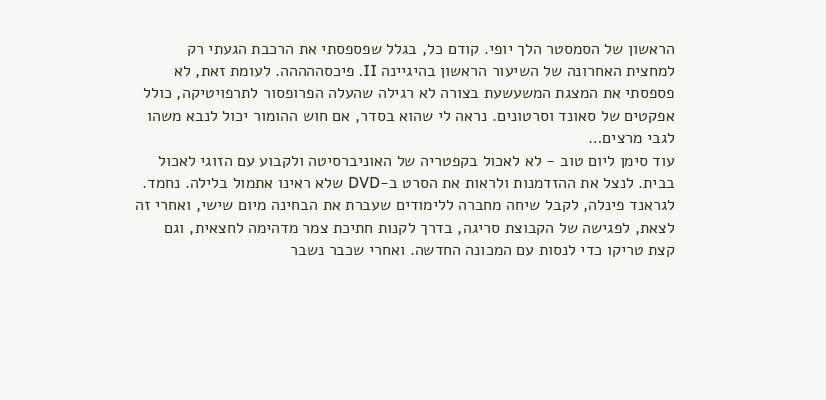הראשון של הסמסטר הלך יופי. קודם כל, בגלל שפספסתי את הרכבת הגעתי רק למחצית האחרונה של השיעור הראשון בהיגיינה II. פיכסההההה. לעומת זאת, לא פספסתי את המצגת המשעשעת בצורה לא רגילה שהעלה הפרופסור לתרפויטיקה, כולל אפקטים של סאונד וסרטונים. נראה לי שהוא בסדר, אם חוש ההומור יכול לנבא משהו לגבי מרצים…
עוד סימן ליום טוב - לא לאכול בקפטריה של האוניברסיטה ולקבוע עם הזוגי לאכול בבית. לנצל את ההזדמנות ולראות את הסרט ב-DVD שלא ראינו אתמול בלילה. נחמד.
לגראנד פינלה, לקבל שיחה מחברה ללימודים שעברת את הבחינה מיום שישי, ואחרי זה לצאת, לפגישה של הקבוצת סריגה, בדרך לקנות חתיכת צמר מדהימה לחצאית, וגם קצת טריקו כדי לנסות עם המכונה החדשה. ואחרי שכבר נשבר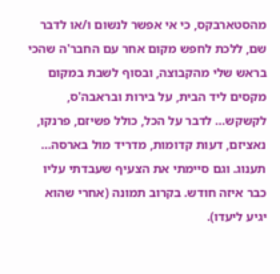מהסטארבקס, כי אי אפשר לנשום ו/או לדבר שם, ללכת לחפש מקום אחר עם החבר'ה שהכי בראש שלי מהקבוצה, ובסוף לשבת במקום מקסים ליד הבית, על בירות ובראבה'ס, לקשקש… לדבר על הכל, כולל פשיזם, פרנקו, נאציזם, דעות קדומות, מדריד מול בארסה… תענוג. וגם סיימתי את הצעיף שעבדתי עליו כבר איזה חודש. בקרוב תמונה (אחרי שהוא יגיע ליעדו).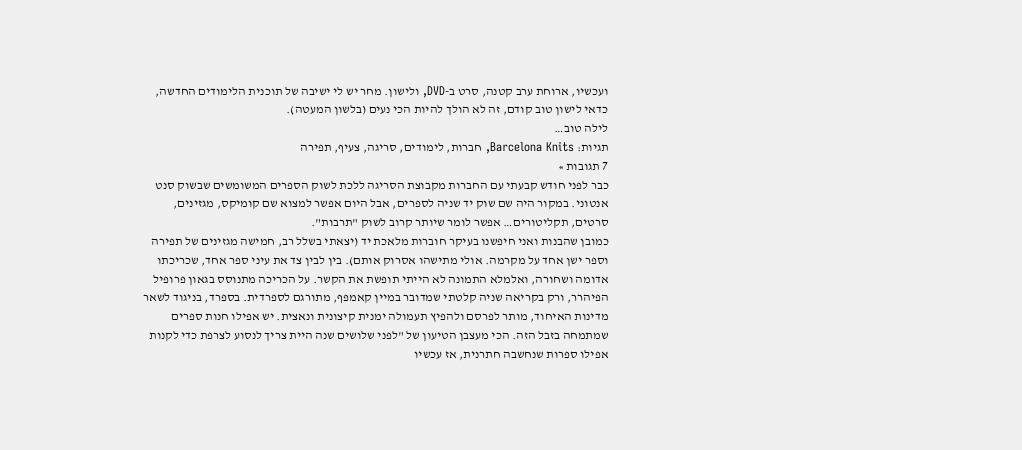ועכשיו, ארוחת ערב קטנה, סרט ב-DVD, ולישון. מחר יש לי ישיבה של תוכנית הלימודים החדשה, כדאי לישון טוב קודם, זה לא הולך להיות הכי נעים (בלשון המעטה).
לילה טוב…
תגיות: Barcelona Knits, חברות, לימודים, סריגה, צעיף, תפירה
7 תגובות »
כבר לפני חודש קבעתי עם החברות מקבוצת הסריגה ללכת לשוק הספרים המשומשים שבשוק סנט אנטוני. במקור היה שם שוק יד שניה לספרים, אבל היום אפשר למצוא שם קומיקס, מגזינים, סרטים, תקליטורים… אפשר לומר שיותר קרוב לשוק "תרבות".
כמובן שהבנות ואני חיפשנו בעיקר חוברות מלאכת יד (יצאתי בשלל רב, חמישה מגזינים של תפירה וספר ישן אחד על מקרמה. אולי מתישהו אסרוק אותם). בין לבין צד את עיני ספר אחד, שכריכתו אדומה ושחורה, ואלמלא התמונה לא הייתי תופשת את הקשר. על הכריכה מתנוסס בגאון פרופיל הפיהרר, ורק בקריאה שניה קלטתי שמדובר במיין קאמפף, מתורגם לספרדית. בספרד, בניגוד לשאר מדינות האיחוד, מותר לפרסם ולהפיץ תעמולה ימנית קיצונית ונאצית. יש אפילו חנות ספרים שמתמחה בזבל הזה. הכי מעצבן הטיעון של "לפני שלושים שנה היית צריך לנסוע לצרפת כדי לקנות אפילו ספרות שנחשבה חתרנית, אז עכשיו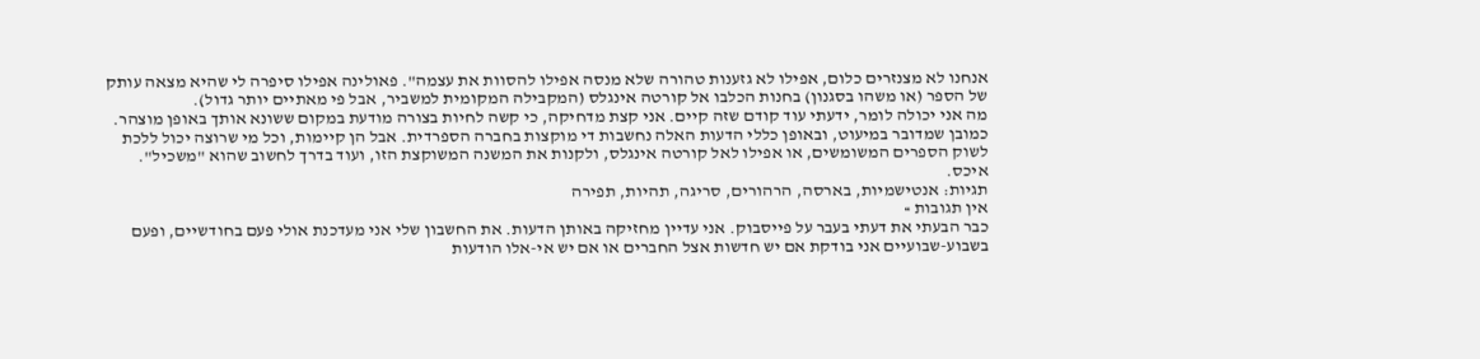אנחנו לא מצנזרים כלום, אפילו לא גזענות טהורה שלא מנסה אפילו להסוות את עצמה". פאולינה אפילו סיפרה לי שהיא מצאה עותק של הספר (או משהו בסגנון) בחנות הכלבו אל קורטה אינגלס (המקבילה המקומית למשביר, אבל פי מאתיים יותר גדול).
מה אני יכולה לומר, ידעתי עוד קודם שזה קיים. אני קצת מדחיקה, כי קשה לחיות בצורה מודעת במקום ששונא אותך באופן מוצהר. כמובן שמדובר במיעוט, ובאופן כללי הדעות האלה נחשבות די מוקצות בחברה הספרדית. אבל הן קיימות, וכל מי שרוצה יכול ללכת לשוק הספרים המשומשים, או אפילו לאל קורטה אינגלס, ולקנות את המשנה המשוקצת הזו, ועוד בדרך לחשוב שהוא "משכיל". איכס.
תגיות: אנטישמיות, בארסה, הרהורים, סריגה, תהיות, תפירה
אין תגובות »
כבר הבעתי את דעתי בעבר על פייסבוק. אני עדיין מחזיקה באותן הדעות. את החשבון שלי אני מעדכנת אולי פעם בחודשיים, ופעם בשבוע-שבועיים אני בודקת אם יש חדשות אצל החברים או אם יש אי-אלו הודעות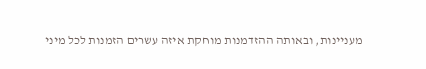מעניינות, ובאותה ההזדמנות מוחקת איזה עשרים הזמנות לכל מיני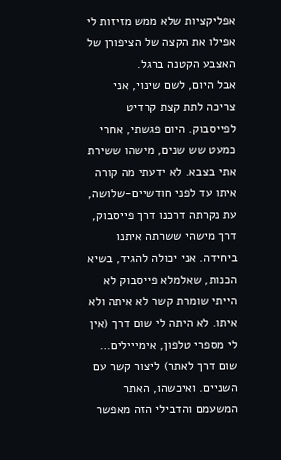אפליקציות שלא ממש מזיזות לי אפילו את הקצה של הציפורן של האצבע הקטנה ברגל.
אבל היום, לשם שינוי, אני צריכה לתת קצת קרדיט לפייסבוק. היום פגשתי, אחרי כמעט שש שנים, מישהו ששירת אתי בצבא. לא ידעתי מה קורה איתו עד לפני חודשיים-שלושה, עת נקרתה דרכנו דרך פייסבוק, דרך מישהי ששרתה איתנו ביחידה. אני יכולה להגיד, בשיא הכנות, שאלמלא פייסבוק לא הייתי שומרת קשר לא איתה ולא איתו. לא היתה לי שום דרך (אין לי מספרי טלפון, אימייילים… שום דרך לאתר) ליצור קשר עם השניים. ואיכשהו, האתר המשעמם והדבילי הזה מאפשר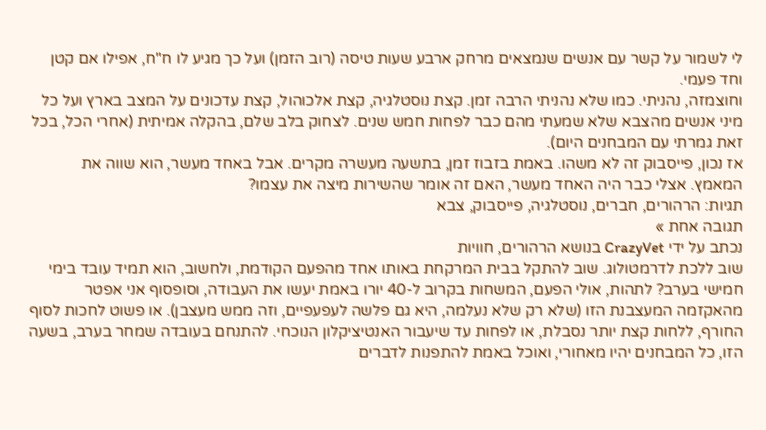לי לשמור על קשר עם אנשים שנמצאים מרחק ארבע שעות טיסה (רוב הזמן) ועל כך מגיע לו ח"ח, אפילו אם קטן וחד פעמי.
וחוצמזה, נהניתי. כמו שלא נהניתי הרבה זמן. קצת נוסטלגיה, קצת אלכוהול, קצת עדכונים על המצב בארץ ועל כל מיני אנשים מהצבא שלא שמעתי מהם כבר לפחות חמש שנים. לצחוק בלב שלם, בהקלה אמיתית (אחרי הכל, בכל זאת גמרתי עם המבחנים היום).
אז נכון, פייסבוק זה לא משהו. באמת בזבוז זמן, בתשעה מעשרה מקרים. אבל באחד מעשר, הוא שווה את המאמץ. אצלי כבר היה האחד מעשר, האם זה אומר שהשירות מיצה את עצמו?
תגיות: הרהורים, חברים, נוסטלגיה, פייסבוק, צבא
תגובה אחת »
נכתב על ידי CrazyVet בנושא הרהורים, חוויות
שוב ללכת לדרמטולוג. שוב להתקל בבית המרקחת באותו אחד מהפעם הקודמת, ולחשוב, הוא תמיד עובד בימי חמישי בערב? לתהות, אולי הפעם, המשחות בקרוב ל-40 יורו באמת יעשו את העבודה, וסופסוף אני אפטר מהאקזמה המעצבנת הזו (שלא רק שלא נעלמה, היא גם פלשה לעפעפיים, וזה ממש מעצבן). או פשוט לחכות לסוף החורף, ללחות קצת יותר נסבלת, או לפחות עד שיעבור האנטיציקלון הנוכחי. להתנחם בעובדה שמחר בערב, בשעה הזו, כל המבחנים יהיו מאחורי, ואוכל באמת להתפנות לדברים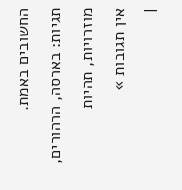החשובים באמת.
תגיות: בארסה, הרהורים, מוזרויות, תהיות
אין תגובות »
|